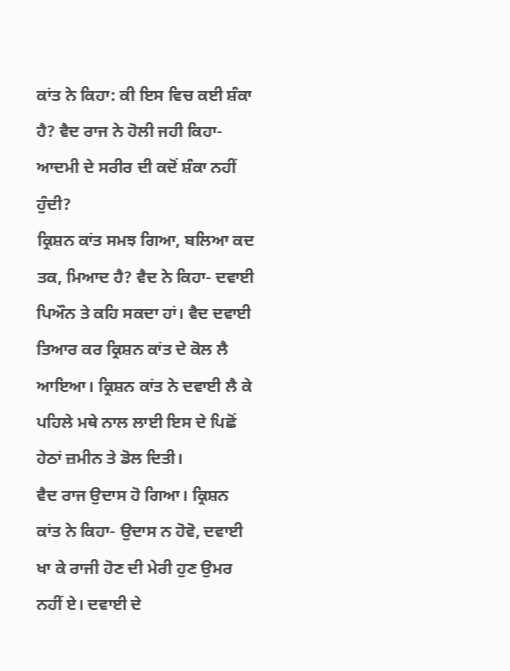ਕਾਂਤ ਨੇ ਕਿਹਾ: ਕੀ ਇਸ ਵਿਚ ਕਈ ਸ਼ੰਕਾ ਹੈ? ਵੈਦ ਰਾਜ ਨੇ ਹੋਲੀ ਜਹੀ ਕਿਹਾ- ਆਦਮੀ ਦੇ ਸਰੀਰ ਦੀ ਕਦੋਂ ਸ਼ੰਕਾ ਨਹੀਂ ਹੁੰਦੀ?
ਕ੍ਰਿਸ਼ਨ ਕਾਂਤ ਸਮਝ ਗਿਆ, ਬਲਿਆ ਕਦ ਤਕ, ਮਿਆਦ ਹੈ? ਵੈਦ ਨੇ ਕਿਹਾ- ਦਵਾਈ ਪਿਔਨ ਤੇ ਕਹਿ ਸਕਦਾ ਹਾਂ। ਵੈਦ ਦਵਾਈ ਤਿਆਰ ਕਰ ਕ੍ਰਿਸ਼ਨ ਕਾਂਤ ਦੇ ਕੋਲ ਲੈ ਆਇਆ। ਕ੍ਰਿਸ਼ਨ ਕਾਂਤ ਨੇ ਦਵਾਈ ਲੈ ਕੇ ਪਹਿਲੇ ਮਥੇ ਨਾਲ ਲਾਈ ਇਸ ਦੇ ਪਿਛੋਂ ਹੇਠਾਂ ਜ਼ਮੀਨ ਤੇ ਡੋਲ ਦਿਤੀ।
ਵੈਦ ਰਾਜ ਉਦਾਸ ਹੋ ਗਿਆ। ਕ੍ਰਿਸ਼ਨ ਕਾਂਤ ਨੇ ਕਿਹਾ- ਉਦਾਸ ਨ ਹੋਵੋ, ਦਵਾਈ ਖਾ ਕੇ ਰਾਜੀ ਹੋਣ ਦੀ ਮੇਰੀ ਹੁਣ ਉਮਰ ਨਹੀਂ ਏ। ਦਵਾਈ ਦੇ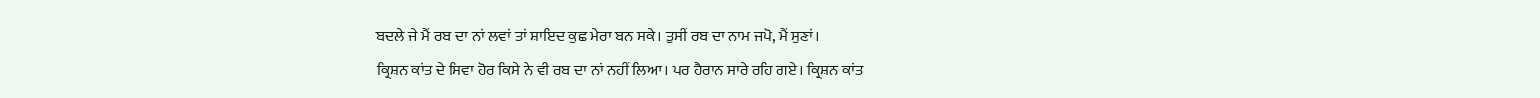ਬਦਲੇ ਜੇ ਮੈਂ ਰਬ ਦਾ ਨਾਂ ਲਵਾਂ ਤਾਂ ਸ਼ਾਇਦ ਕੁਛ ਮੇਰਾ ਬਨ ਸਕੇ। ਤੁਸੀਂ ਰਬ ਦਾ ਨਾਮ ਜਪੋ, ਮੈਂ ਸੁਣਾਂ।
ਕ੍ਰਿਸ਼ਨ ਕਾਂਤ ਦੇ ਸਿਵਾ ਹੋਰ ਕਿਸੇ ਨੇ ਵੀ ਰਬ ਦਾ ਨਾਂ ਨਹੀਂ ਲਿਆ। ਪਰ ਹੈਰਾਨ ਸਾਰੇ ਰਹਿ ਗਏ। ਕ੍ਰਿਸ਼ਨ ਕਾਂਤ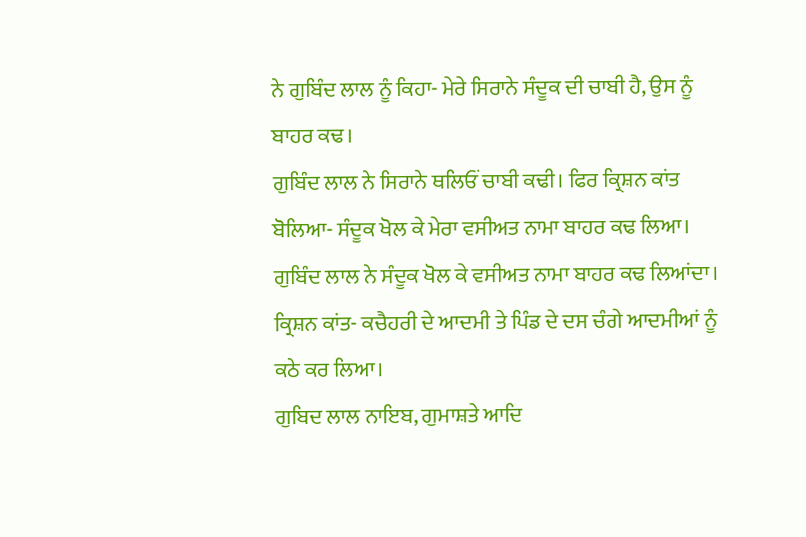ਨੇ ਗੁਬਿੰਦ ਲਾਲ ਨੂੰ ਕਿਹਾ- ਮੇਰੇ ਸਿਰਾਨੇ ਸੰਦੂਕ ਦੀ ਚਾਬੀ ਹੈ, ਉਸ ਨੂੰ ਬਾਹਰ ਕਢ।
ਗੁਬਿੰਦ ਲਾਲ ਨੇ ਸਿਰਾਨੇ ਥਲਿਓਂ ਚਾਬੀ ਕਢੀ। ਫਿਰ ਕ੍ਰਿਸ਼ਨ ਕਾਂਤ ਬੋਲਿਆ- ਸੰਦੂਕ ਖੋਲ ਕੇ ਮੇਰਾ ਵਸੀਅਤ ਨਾਮਾ ਬਾਹਰ ਕਢ ਲਿਆ।
ਗੁਬਿੰਦ ਲਾਲ ਨੇ ਸੰਦੂਕ ਖੋਲ ਕੇ ਵਸੀਅਤ ਨਾਮਾ ਬਾਹਰ ਕਢ ਲਿਆਂਦਾ।
ਕ੍ਰਿਸ਼ਨ ਕਾਂਤ- ਕਚੈਹਰੀ ਦੇ ਆਦਮੀ ਤੇ ਪਿੰਡ ਦੇ ਦਸ ਚੰਗੇ ਆਦਮੀਆਂ ਨੂੰ ਕਠੇ ਕਰ ਲਿਆ।
ਗੁਬਿਦ ਲਾਲ ਨਾਇਬ, ਗੁਮਾਸ਼ਤੇ ਆਦਿ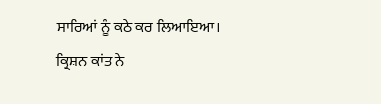ਸਾਰਿਆਂ ਨੂੰ ਕਠੇ ਕਰ ਲਿਆਇਆ।
ਕ੍ਰਿਸ਼ਨ ਕਾਂਤ ਨੇ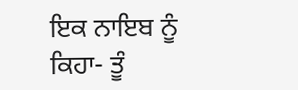ਇਕ ਨਾਇਬ ਨੂੰ ਕਿਹਾ- ਤੂੰ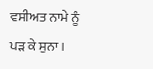ਵਸੀਅਤ ਨਾਮੇ ਨੂੰ ਪੜ ਕੇ ਸੁਨਾ।